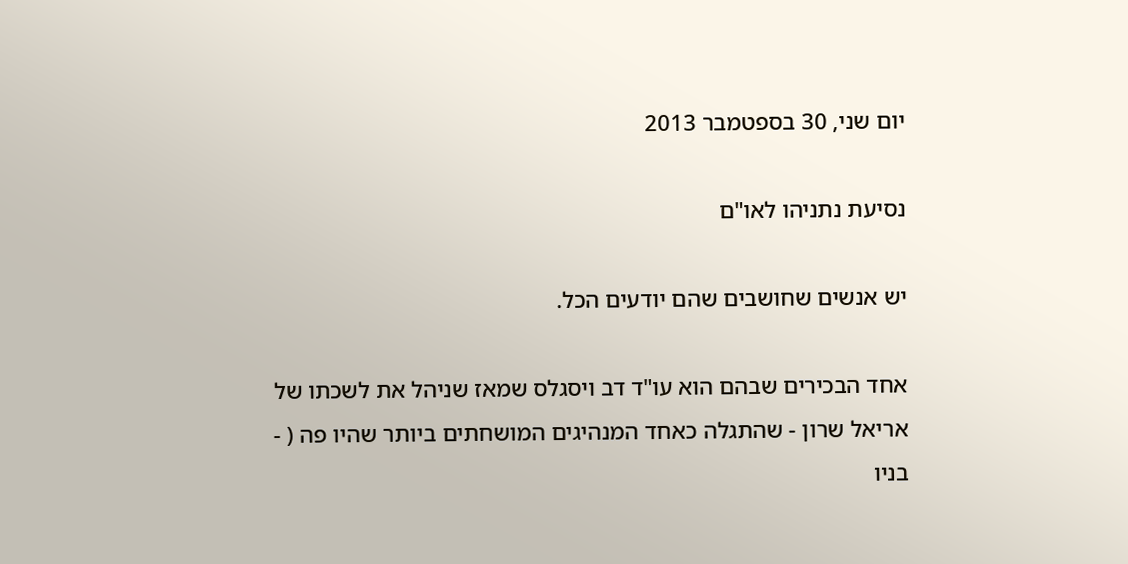יום שני, 30 בספטמבר 2013

נסיעת נתניהו לאו"ם

יש אנשים שחושבים שהם יודעים הכל.

אחד הבכירים שבהם הוא עו"ד דב ויסגלס שמאז שניהל את לשכתו של אריאל שרון - שהתגלה כאחד המנהיגים המושחתים ביותר שהיו פה ( - בניו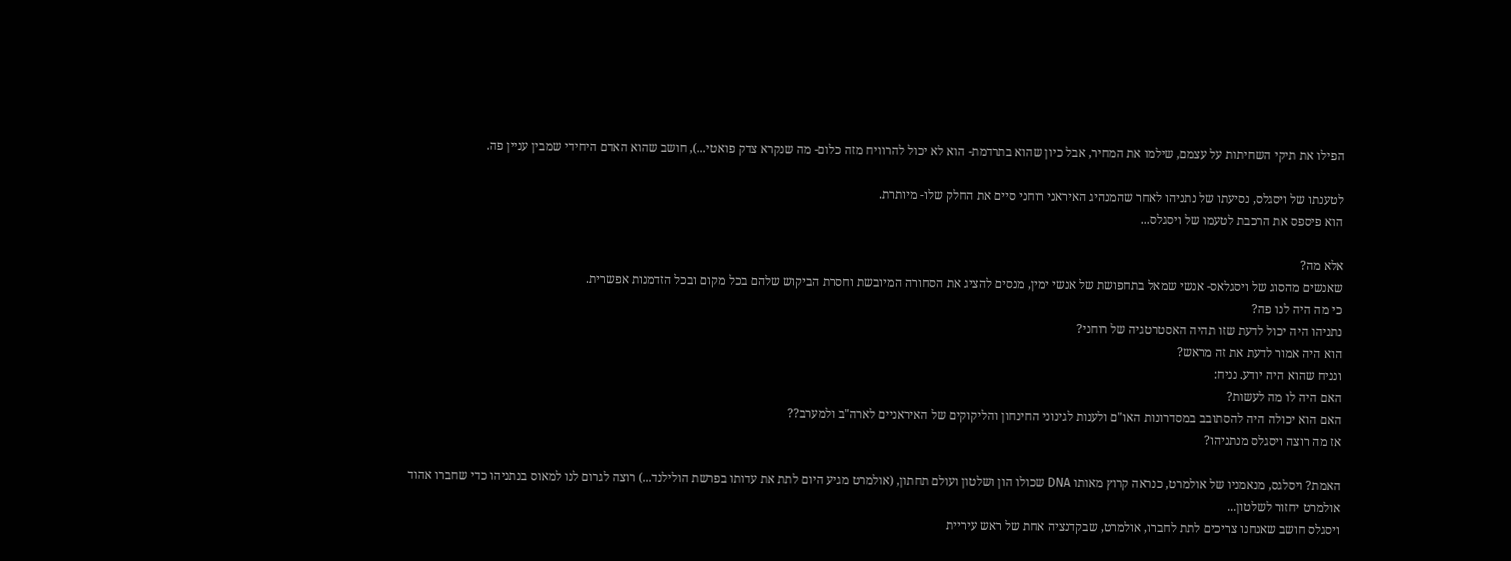הפילו את תיקי השחיתות על עצמם, שילמו את המחיר, אבל כיון שהוא בתרדמת- הוא לא יכול להרוויח מזה כלום- מה שנקרא צדק פואטי...), חושב שהוא האדם היחידי שמבין עניין פה.

לטענתו של ויסגלס, נסיעתו של נתניהו לאחר שהמנהיג האיראני רוחני סיים את החלק שלו- מיותרת.
הוא פיספס את הרכבת לטעמו של ויסגלס...

אלא מה?
שאנשים מהסוג של ויסגלאס- אנשי שמאל בתחפושת של אנשי ימין, מנסים להציג את הסחורה המיובשת וחסרת הביקוש שלהם בכל מקום ובכל הזדמנות אפשרית.
כי מה היה לנו פה?
נתניהו היה יכול לדעת שזו תהיה האסטרטגיה של רוחני?
הוא היה אמור לדעת את זה מראש?
ונניח שהוא היה יודע. נניח:
האם היה לו מה לעשות?
האם הוא יכולה היה להסתובב במסדרונות האו"ם ולענות לגינוני החינחון והליקוקים של האיראניים לארה"ב ולמערב??
אז מה רוצה ויסגלס מנתניהו?

האמת? ויסלגס, מנאמניו של אולמרט, כנראה קרוץ מאותו DNA שכולו הון ושלטון ועולם תחתון, (אולמרט מגיע היום לתת את עדותו בפרשת הולילנד...) רוצה לגרום לנו למאוס בנתניהו כדי שחברו אהוד אולמרט יחזור לשלטון...
ויסגלס חושב שאנחנו צריכים לתת לחברו, אולמרט, שבקדנציה אחת של ראש עיריית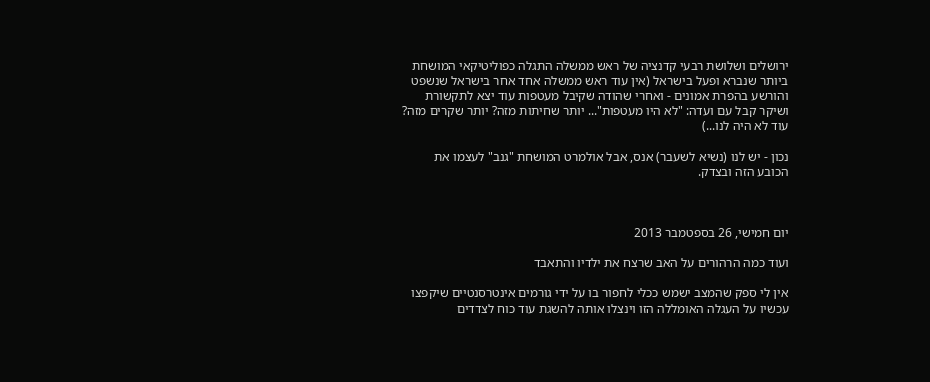ירושלים ושלושת רבעי קדנציה של ראש ממשלה התגלה כפוליטיקאי המושחת ביותר שנברא ופעל בישראל (אין עוד ראש ממשלה אחד אחר בישראל שנשפט והורשע בהפרת אמונים - ואחרי שהודה שקיבל מעטפות עוד יצא לתקשורת ושיקר קבל עם ועדה: "לא היו מעטפות"... יותר שחיתות מזה? יותר שקרים מזה? עוד לא היה לנו...)

נכון - יש לנו (נשיא לשעבר) אנס, אבל אולמרט המושחת "גנב" לעצמו את הכובע הזה ובצדק.



יום חמישי, 26 בספטמבר 2013

ועוד כמה הרהורים על האב שרצח את ילדיו והתאבד

אין לי ספק שהמצב ישמש ככלי לחפור בו על ידי גורמים אינטרסנטיים שיקפצו עכשיו על העגלה האומללה הזו וינצלו אותה להשגת עוד כוח לצדדים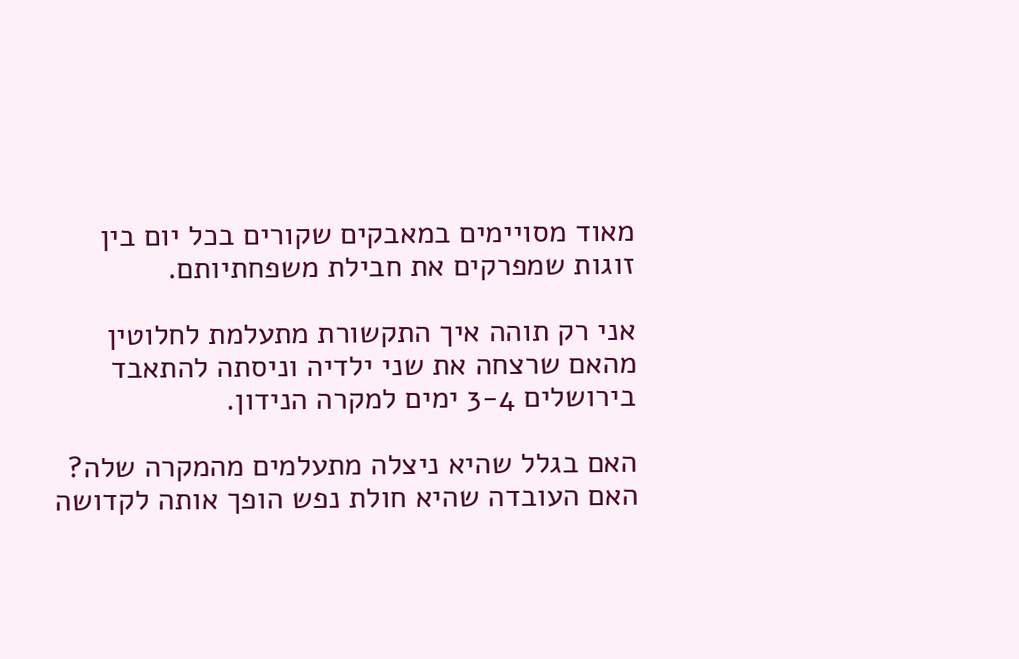מאוד מסויימים במאבקים שקורים בכל יום בין זוגות שמפרקים את חבילת משפחתיותם.

אני רק תוהה איך התקשורת מתעלמת לחלוטין מהאם שרצחה את שני ילדיה וניסתה להתאבד בירושלים 3-4 ימים למקרה הנידון.

האם בגלל שהיא ניצלה מתעלמים מהמקרה שלה?
האם העובדה שהיא חולת נפש הופך אותה לקדושה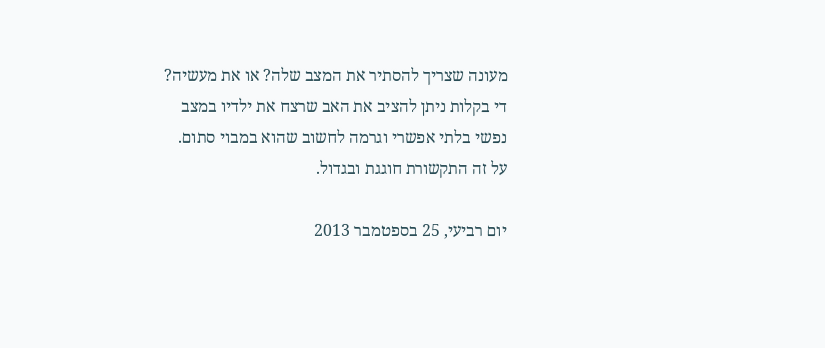מעונה שצריך להסתיר את המצב שלה? או את מעשיה?
די בקלות ניתן להציב את האב שרצח את ילדיו במצב נפשי בלתי אפשרי וגרמה לחשוב שהוא במבוי סתום.
על זה התקשורת חוגגת ובגדול.

יום רביעי, 25 בספטמבר 2013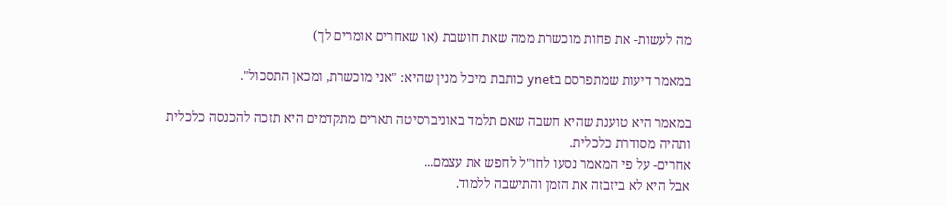מה לעשות- את פחות מוכשרת ממה שאת חושבת (או שאחרים אומרים לך)

במאמר דיעות שמתפרסם בynet כותבת מיכל מנין שהיא: "אני מוכשרת, ומכאן התסכול".

במאמר היא טוענת שהיא חשבה שאם תלמד באוניברסיטה תארים מתקדמים היא תזכה להכנסה כלכלית ותהיה מסודרת כלכלית.
אחרים- על פי המאמר נסעו לחו"ל לחפש את עצמם...
אבל היא לא ביזבזה את הזמן והתישבה ללמוד.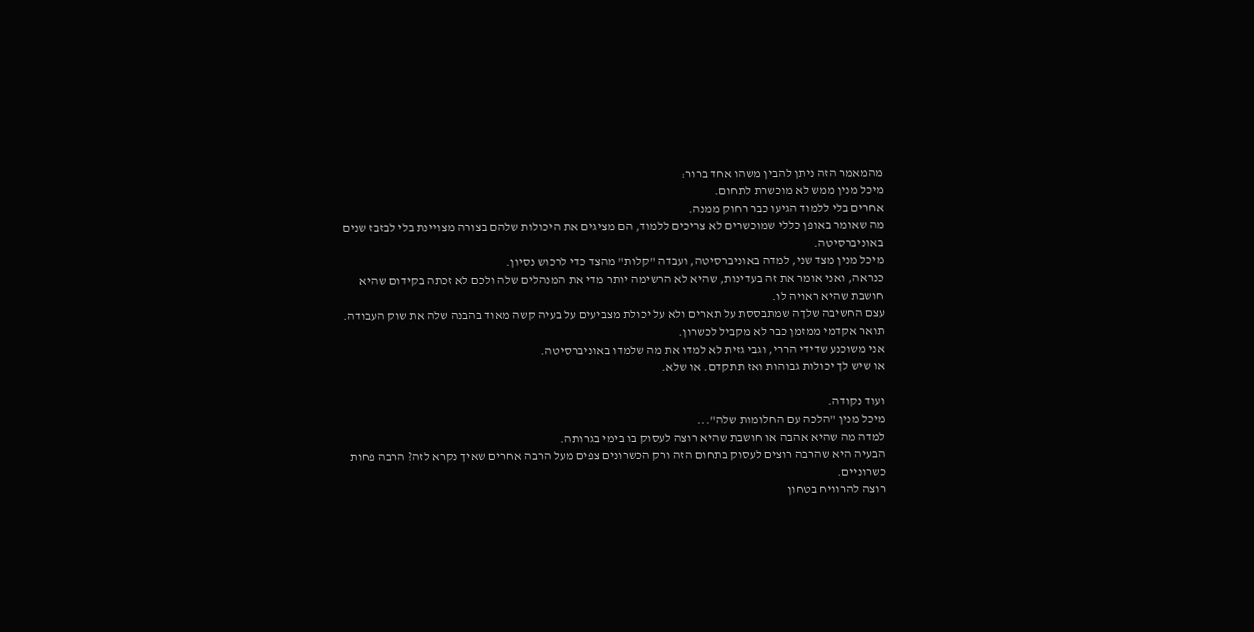מהמאמר הזה ניתן להבין משהו אחד ברור:
מיכל מנין ממש לא מוכשרת לתחום.
אחרים בלי ללמוד הגיעו כבר רחוק ממנה.
מה שאומר באופן כללי שמוכשרים לא צריכים ללמוד, הם מציגים את היכולות שלהם בצורה מצויינת בלי לבזבז שנים באוניברסיטה.
מיכל מנין מצד שני, למדה באוניברסיטה, ועבדה "קלות" מהצד כדי לרכוש נסיון.
כנראה, ואני אומר את זה בעדינות, שהיא לא הרשימה יותר מדי את המנהלים שלה ולכם לא זכתה בקידום שהיא חושבת שהיא ראויה לו.
עצם החשיבה שלךה שמתבססת על תארים ולא על יכולת מצביעים על בעיה קשה מאוד בהבנה שלה את שוק העבודה.
תואר אקדמי ממזמן כבר לא מקביל לכשרון.
אני משוכנע שדידי הררי, וגבי גזית לא למדו את מה שלמדו באוניברסיטה.
או שיש לך יכולות גבוהות ואז תתקדם. או שלא.

ועוד נקודה.
מיכל מנין "הלכה עם החלומות שלה"...
למדה מה שהיא אהבה או חושבת שהיא רוצה לעסוק בו בימי בגרותה.
הבעיה היא שהרבה רוצים לעסוק בתחום הזה ורק הכשרונים צפים מעל הרבה אחרים שאיך נקרא לזה? הרבה פחות כשרוניים.
רוצה להרוויח בטחון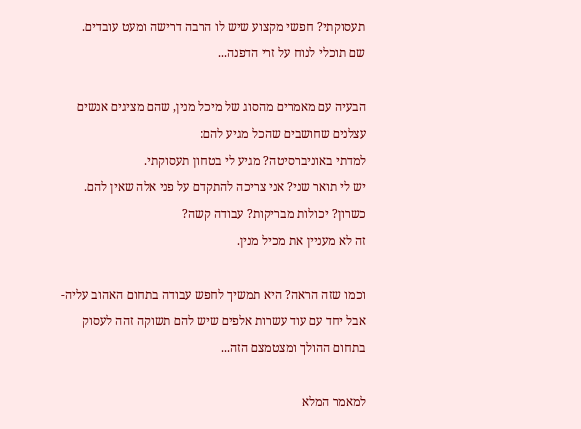תעסוקתי? חפשי מקצוע שיש לו הרבה דרישה ומעט עובדים.
שם תוכלי לנוח על זרי הדפנה...

הבעיה עם מאמרים מהסוג של מיכל מנין, שהם מציגים אנשים עצלנים שחושבים שהכל מגיע להם:
למדתי באוניברסיטה? מגיע לי בטחון תעסוקתי.
יש לי תואר שני? אני צריכה להתקדם על פני אלה שאין להם.
כשרון? יכולות מבריקות? עבודה קשה?
זה לא מעניין את מכיל מנין.

וכמו שזה הראה? היא תמשיך לחפש עבודה בתחום האהוב עליה- אבל יחד עם עוד עשרות אלפים שיש להם תשוקה זהה לעסוק בתחום ההולך ומצטמצם הזה...

למאמר המלא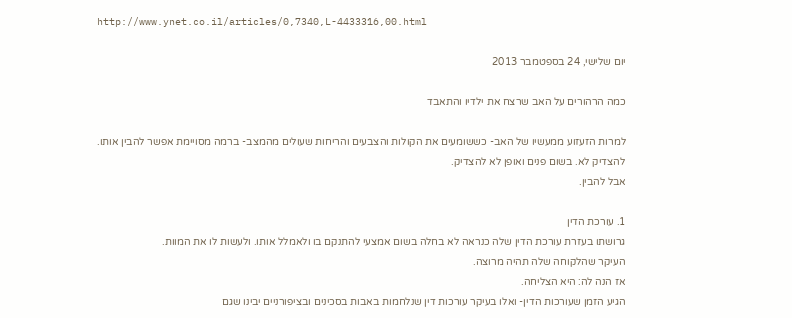http://www.ynet.co.il/articles/0,7340,L-4433316,00.html

יום שלישי, 24 בספטמבר 2013

כמה הרהורים על האב שרצח את ילדיו והתאבד

למרות הזעזוע ממעשיו של האב- כששומעים את הקולות והצבעים והריחות שעולים מהמצב- ברמה מסויימת אפשר להבין אותו.
להצדיק לא. בשום פנים ואופן לא להצדיק.
אבל להבין.

1. עורכת הדין
גרושתו בעזרת עורכת הדין שלה כנראה לא בחלה בשום אמצעי להתנקם בו ולאמלל אותו. ולעשות לו את המוות.
העיקר שהלקוחה שלה תהיה מרוצה.
אז הנה לה: היא הצליחה.
הגיע הזמן שעורכות הדין- ואלו בעיקר עורכות דין שנלחמות באבות בסכינים ובציפורניים יבינו שגם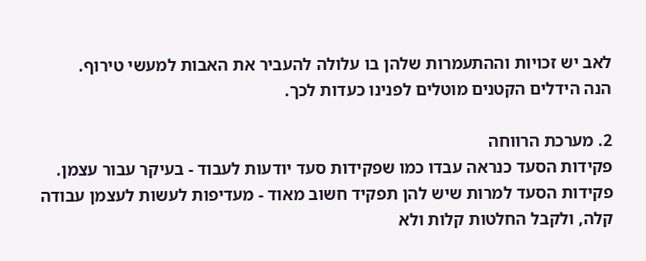לאב יש זכויות וההתעמרות שלהן בו עלולה להעביר את האבות למעשי טירוף.
הנה הידלים הקטנים מוטלים לפנינו כעדות לכך.

2. מערכת הרווחה
פקידות הסעד כנראה עבדו כמו שפקידות סעד יודעות לעבוד - בעיקר עבור עצמן.
פקידות הסעד למרות שיש להן תפקיד חשוב מאוד - מעדיפות לעשות לעצמן עבודה קלה, ולקבל החלטות קלות ולא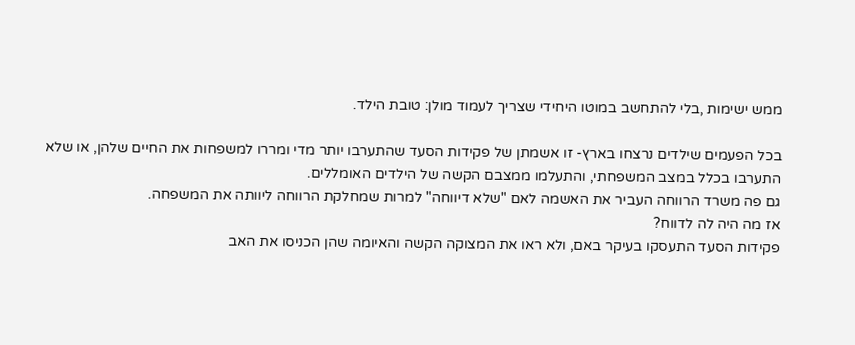ממש ישימות ,בלי להתחשב במוטו היחידי שצריך לעמוד מולן: טובת הילד.

בכל הפעמים שילדים נרצחו בארץ- זו אשמתן של פקידות הסעד שהתערבו יותר מדי ומררו למשפחות את החיים שלהן, או שלא התערבו בכלל במצב המשפחתי, והתעלמו ממצבם הקשה של הילדים האומללים.
גם פה משרד הרווחה העביר את האשמה לאם "שלא דיווחה" למרות שמחלקת הרווחה ליוותה את המשפחה.
אז מה היה לה לדווח?
פקידות הסעד התעסקו בעיקר באם, ולא ראו את המצוקה הקשה והאיומה שהן הכניסו את האב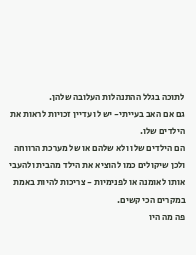לתוכה בגלל ההתנהלות העלובה שלהן.
גם אם האב בעייתי- יש לו עדיין זכויות לראות את הילדים שלו.
הם הילדים שלו ולא שלהם או של מערכת הרווחה ולכן שיקולים כמו להוציא את הילד מהבית ולהעבי אותו לאומנה או לפנימיות - צריכות להיות באמת במקרים הכי קשים.
פה מה היו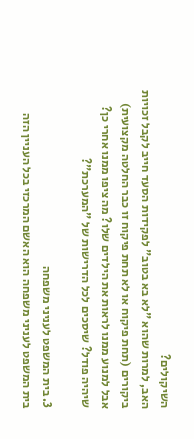השיקולים?
האב, למרות שהוא "לא בא בטוב" לפקידות הסעד חייב לקבל זכויות ביקורים (תחת פיקוח או לא תחת פיקוח זו כבר החלטה מקצועית) אבל למנוע ממנו לראות את הילדים שלו? מה ציפו ממנו אחרי כן? שיהיה פודל? שיסכים לכל הדרישות של "המערכת"?

3. בית המשפט לעניני משפחה
בית המשפט לעניני משפחה הוא האשם המרכזי בכל העניין הזה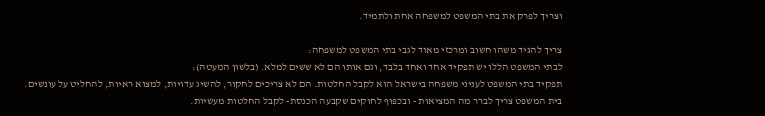וצריך לפרק את בתי המשפט למשפחה אחת ולתמיד.

צריך להגיד משהו חשוב ומרכזי מאוד לגבי בתי המשפט למשפחה:
לבתי המשפט הללו יש תפקיד אחד ואחד בלבד, וגם אותו הם לא ששים למלא. (בלשון המעטה):
תפקיד בתי המשפט לעניני משפחה בישראל הוא לקבל החלטות. הם לא צריכים לחקור, להשיג עדויות, למצוא ראיות, להחליט על עונשים.
בית המשפט צריך לברר מה המציאות - ובכפוף לחוקים שקבעה הכנסת- לקבל החלטות מעשיות.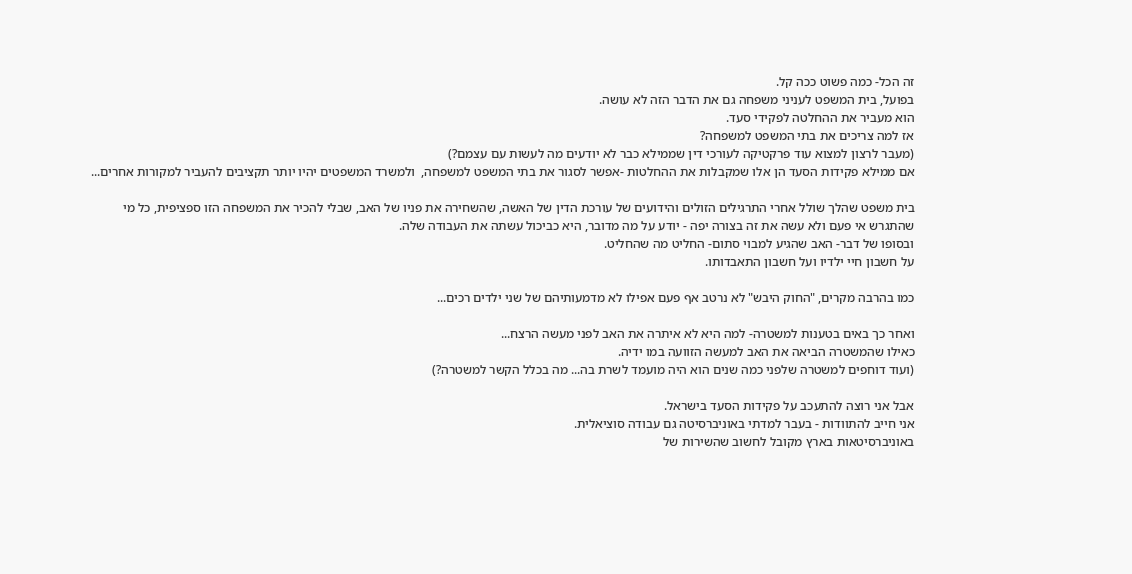זה הכל- כמה פשוט ככה קל.
בפועל, בית המשפט לעניני משפחה גם את הדבר הזה לא עושה.
הוא מעביר את ההחלטה לפקידי סעד.
אז למה צריכים את בתי המשפט למשפחה?
(מעבר לרצון למצוא עוד פרקטיקה לעורכי דין שממילא כבר לא יודעים מה לעשות עם עצמם?)
אם ממילא פקידות הסעד הן אלו שמקבלות את ההחלטות -אפשר לסגור את בתי המשפט למשפחה,  ולמשרד המשפטים יהיו יותר תקציבים להעביר למקורות אחרים...

בית משפט שהלך שולל אחרי התרגילים הזולים והידועים של עורכת הדין של האשה, שהשחירה את פניו של האב, שבלי להכיר את המשפחה הזו ספציפית, כל מי שהתגרש אי פעם ולא עשה את זה בצורה יפה - יודע על מה מדובר, היא כביכול עשתה את העבודה שלה.
ובסופו של דבר- האב שהגיע למבוי סתום- החליט מה שהחליט.
על חשבון חיי ילדיו ועל חשבון התאבדותו.

כמו בהרבה מקרים, "החוק היבש" לא נרטב אף פעם אפילו לא מדמעותיהם של שני ילדים רכים...

ואחר כך באים בטענות למשטרה- למה היא לא איתרה את האב לפני מעשה הרצח...
כאילו שהמשטרה הביאה את האב למעשה הזוועה במו ידיה.
(ועוד דוחפים למשטרה שלפני כמה שנים הוא היה מועמד לשרת בה... מה בכלל הקשר למשטרה?)

אבל אני רוצה להתעכב על פקידות הסעד בישראל.
אני חייב להתוודות - בעבר למדתי באוניברסיטה גם עבודה סוציאלית.
באוניברסיטאות בארץ מקובל לחשוב שהשירות של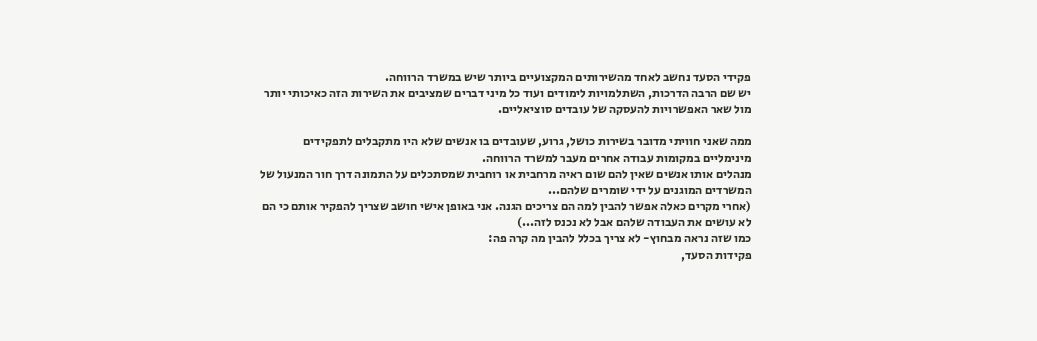פקידי הסעד נחשב לאחד מהשירותים המקצועיים ביותר שיש במשרד הרווחה.
יש שם הרבה הדרכות, השתלמויות לימודים ועוד כל מיני דברים שמציבים את השירות הזה כאיכותי יותר מול שאר האפשרויות להעסקה של עובדים סוציאליים.

ממה שאני חוויתי מדובר בשירות כושל, גרוע, שעובדים בו אנשים שלא היו מתקבלים לתפקידים מינימליים במקומות עבודה אחרים מעבר למשרד הרווחה.
מנהלים אותו אנשים שאין להם שום ראיה מרחבית או רוחבית שמסתכלים על התמונה דרך חור המנעול של המשרדים המוגנים על ידי שומרים שלהם...
(אחרי מקרים כאלה אפשר להבין למה הם צריכים הגנה. אני באופן אישי חושב שצריך להפקיר אותם כי הם לא עושים את העבודה שלהם אבל לא נכנס לזה...)
כמו שזה נראה מבחוץ- לא צריך בכלל להבין מה קרה פה:
פקידות הסעד,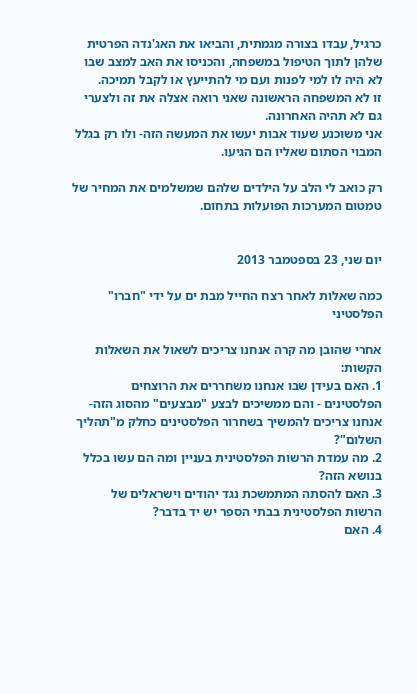כרגיל, עבדו בצורה מגמתית, והביאו את האג'נדה הפרטית שלהן לתוך הטיפול במשפחה, והכניסו את האב למצב שבו לא היה לו למי לפנות ועם מי להתייעץ או לקבל תמיכה.
זו לא המשפחה הראשונה שאני רואה אצלה את זה ולצערי גם לא תהיה האחרונה.
אני משוכנע שעוד אבות יעשו את המעשה הזה- ולו רק בגלל המבוי הסתום שאליו הם הגיעו.

רק כואב לי הלב על הילדים שלהם שמשלמים את המחיר של טמטום המערכות הפועלות בתחום.


יום שני, 23 בספטמבר 2013

כמה שאלות לאחר רצח החייל מבת ים על ידי "חברו" הפלסטיני

אחרי שהובן מה קרה אנחנו צריכים לשאול את השאלות הקשות:
1. האם בעידן שבו אנחנו משחררים את הרוצחים הפלסטינים - והם ממשיכים לבצע "מבצעים" מהסוג הזה- אנחנו צריכים להמשיך בשחרור הפלסטינים כחלק מ"תהליך השלום"?
2. מה עמדת הרשות הפלסטינית בעניין ומה הם עשו בכלל בנושא הזה?
3. האם להסתה המתמשכת נגד יהודים וישראלים של הרשות הפלסטינית בבתי הספר יש יד בדבר?
4. האם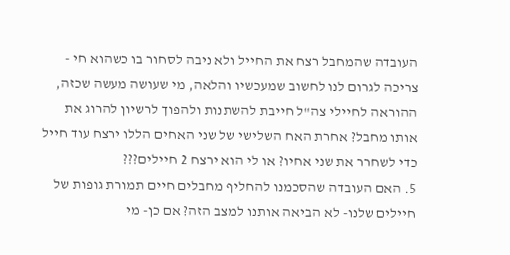העובדה שהמחבל רצח את החייל ולא ניבה לסחור בו כשהוא חי - צריכה לגרום לנו לחשוב שמעכשיו והלאה, מי שעושה מעשה שכזה, ההוראה לחיילי צה"ל חייבת להשתנות ולהפוך לרשיון להרוג את אותו מחבל? אחרת האח השלישי של שני האחים הללו ירצח עוד חייל כדי לשחרר את שני אחיו? או לי הוא ירצח 2 חיילים???
5. האם העובדה שהסכמנו להחליף מחבלים חיים תמורת גופות של חיילים שלנו- לא הביאה אותנו למצב הזה? אם כן- מי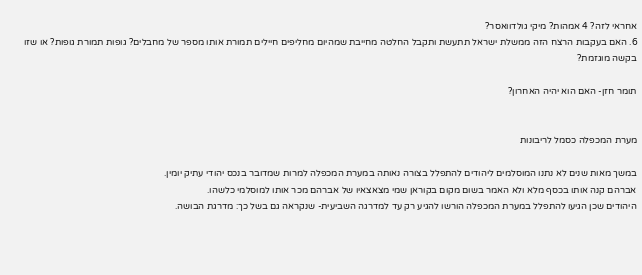אחראי לזה? 4 אמהות? מיקי גולדוואסר?
6. האם בעקבות הרצח הזה ממשלת ישראל תתעשת ותקבל החלטה מחייבת שמהיום מחליפים חיילים תמורת אותו מספר של מחבלים? גופות תמורת גופות? או שזו בקשה מוגזמת?

תומר חזן- האם הוא יהיה האחרון?


מערת המכפלה כסמל לריבונות

במשך מאות שנים לא נתנו המוסלמים ליהודים להתפלל בצורה נאותה במערת המכפלה למרות שמדובר בנכס יהודי עתיק יומין.
אברהם קנה אותו בכסף מלא ולא האמר בשום מקום בקוראן שמי מצאצאיו של אברהם מכר אותו למוסלמי כלשהו.
היהודים שכן הגיעו להתפלל במערת המכפלה הורשו להגיע רק עד למדרגה השביעית- שנקראה גם בשל כך: מדרגת הבושה.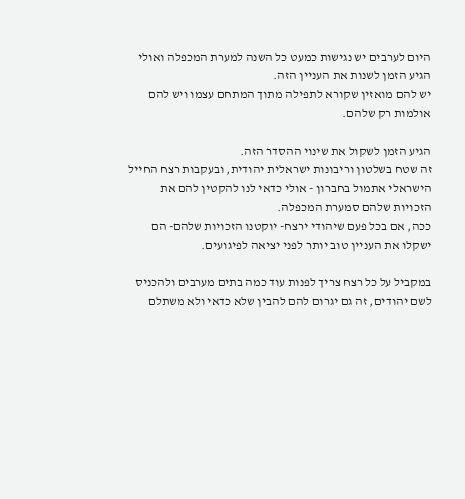היום לערבים יש נגישות כמעט כל השנה למערת המכפלה ואולי הגיע הזמן לשנות את העניין הזה.
יש להם מואזין שקורא לתפילה מתוך המתחם עצמו ויש להם אולמות רק שלהם.

הגיע הזמן לשקול את שינוי ההסדר הזה.
זה שטח בשלטון וריבונות ישראלית יהודית, ובעקבות רצח החייל הישראלי אתמול בחברון - אולי כדאי לנו להקטין להם את הזכויות שלהם סמערת המכפלה.
ככה, אם בכל פעם שיהודי ירצח- יוקטנו הזכויות שלהם- הם ישקלו את העניין טוב יותר לפני יציאה לפיגועים.

במקביל על כל רצח צריך לפנות עוד כמה בתים מערבים ולהכניס לשם יהודים, זה גם יגרום להם להבין שלא כדאי ולא משתלם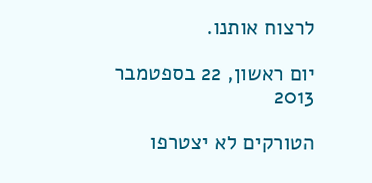לרצוח אותנו.

יום ראשון, 22 בספטמבר 2013

הטורקים לא יצטרפו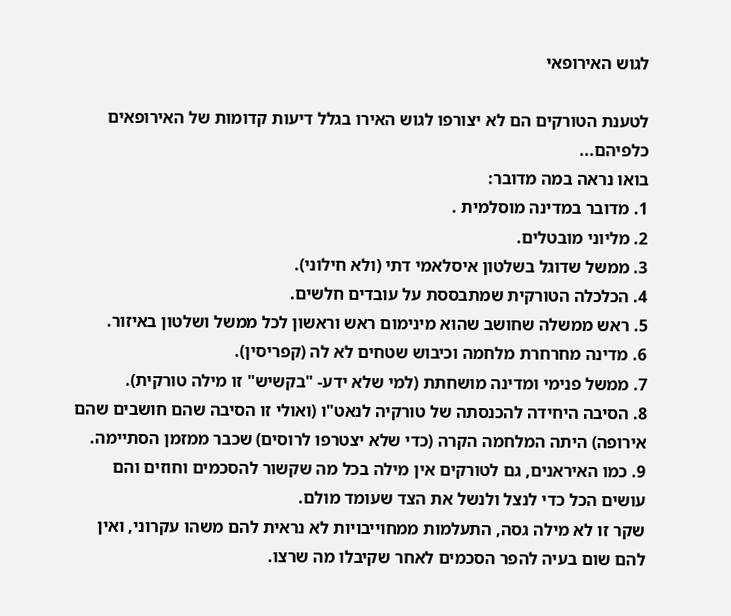לגוש האירופאי

לטענת הטורקים הם לא יצורפו לגוש האירו בגלל דיעות קדומות של האירופאים כלפיהם...
בואו נראה במה מדובר:
1. מדובר במדינה מוסלמית .
2. מליוני מובטלים.
3. ממשל שדוגל בשלטון איסלאמי דתי (ולא חילוני).
4. הכלכלה הטורקית שמתבססת על עובדים חלשים.
5. ראש ממשלה שחושב שהוא מינימום ראש וראשון לכל ממשל ושלטון באיזור.
6. מדינה מחרחרת מלחמה וכיבוש שטחים לא לה (קפריסין).
7. ממשל פנימי ומדינה מושחתת (למי שלא ידע- "בקשיש" זו מילה טורקית).
8. הסיבה היחידה להכנסתה של טורקיה לנאט"ו (ואולי זו הסיבה שהם חושבים שהם אירופה) היתה המלחמה הקרה (כדי שלא יצטרפו לרוסים) שכבר ממזמן הסתיימה.
9. כמו האיראנים, גם לטורקים אין מילה בכל מה שקשור להסכמים וחוזים והם עושים הכל כדי לנצל ולנשל את הצד שעומד מולם.
שקר זו לא מילה גסה, התעלמות ממחוייבויות לא נראית להם משהו עקרוני, ואין להם שום בעיה להפר הסכמים לאחר שקיבלו מה שרצו.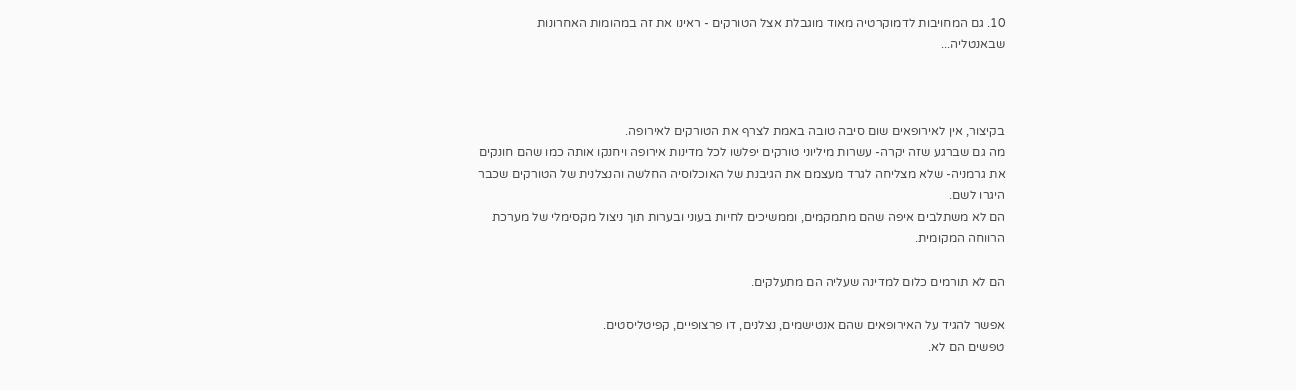10. גם המחויבות לדמוקרטיה מאוד מוגבלת אצל הטורקים - ראינו את זה במהומות האחרונות שבאנטליה...



בקיצור, אין לאירופאים שום סיבה טובה באמת לצרף את הטורקים לאירופה.
מה גם שברגע שזה יקרה- עשרות מיליוני טורקים יפלשו לכל מדינות אירופה ויחנקו אותה כמו שהם חונקים את גרמניה- שלא מצליחה לגרד מעצמם את הגיבנת של האוכלוסיה החלשה והנצלנית של הטורקים שכבר היגרו לשם.
הם לא משתלבים איפה שהם מתמקמים, וממשיכים לחיות בעוני ובערות תוך ניצול מקסימלי של מערכת הרווחה המקומית.

הם לא תורמים כלום למדינה שעליה הם מתעלקים.

אפשר להגיד על האירופאים שהם אנטישמים, נצלנים, דו פרצופיים, קפיטליסטים.
טפשים הם לא.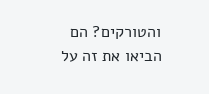והטורקים? הם הביאו את זה על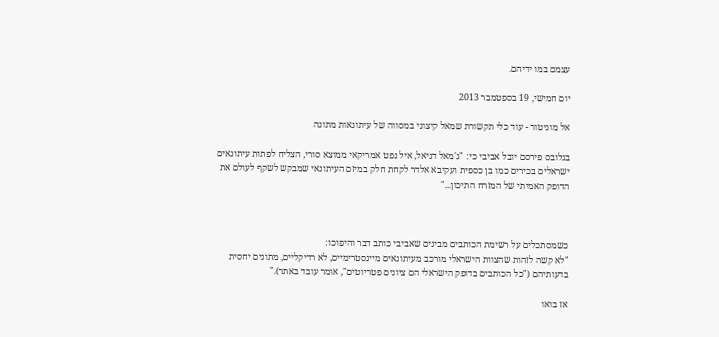עצמם במו ידיהם.

יום חמישי, 19 בספטמבר 2013

אל מוניטור - עוד כלי תקשורת שמאל קיצוני במסווה של עיתונאות מתונה

בגלובס פירסם יובל אביבי כי: "ג'מאל דניאל, איל נפט אמריקאי ממוצא סורי, הצליח לפתות עיתונאים ישראלים בכירים כמו בן כספית ועקיבא אלדר לקחת חלק במיזם העיתונאי שמבקש לשקף לעולם את הדופק האמיתי של המזרח התיכון..."



כשמסתכלים על רשימת הכותבים מבינים שאביבי כותב דבר והיפוכו:
"לא קשה לזהות שהצוות הישראלי מורכב מעיתונאים מיינסטרימיים, לא רדיקליים, מתונים יחסית בדעותיהם ("כל הכותבים בדופק הישראלי הם ציונים פטריוטים", אומר עובד באתר)."

אז בואו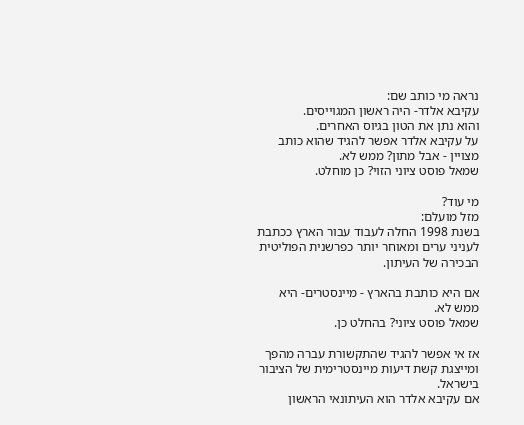נראה מי כותב שם:
עקיבא אלדר- היה ראשון המגוייסים.
והוא נתן את הטון בגיוס האחרים.
על עקיבא אלדר אפשר להגיד שהוא כותב מצויין - אבל מתון? ממש לא.
שמאל פוסט ציוני הזוי? כן מוחלט.

מי עוד?
מזל מועלם:
בשנת 1998 החלה לעבוד עבור הארץ ככתבת לעניני ערים ומאוחר יותר כפרשנית הפוליטית הבכירה של העיתון.

אם היא כותבת בהארץ - מיינסטרים- היא ממש לא.
שמאל פוסט ציוני? בהחלט כן.

אז אי אפשר להגיד שהתקשורת עברה מהפך ומייצגת קשת דיעות מיינסטרימית של הציבור בישראל.
אם עקיבא אלדר הוא העיתונאי הראשון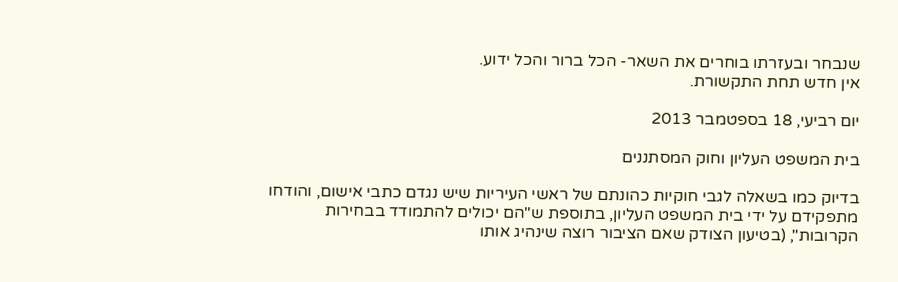שנבחר ובעזרתו בוחרים את השאר- הכל ברור והכל ידוע.
אין חדש תחת התקשורת.

יום רביעי, 18 בספטמבר 2013

בית המשפט העליון וחוק המסתננים

בדיוק כמו בשאלה לגבי חוקיות כהונתם של ראשי העיריות שיש נגדם כתבי אישום, והודחו מתפקידם על ידי בית המשפט העליון, בתוספת ש"הם יכולים להתמודד בבחירות הקרובות", (בטיעון הצודק שאם הציבור רוצה שינהיג אותו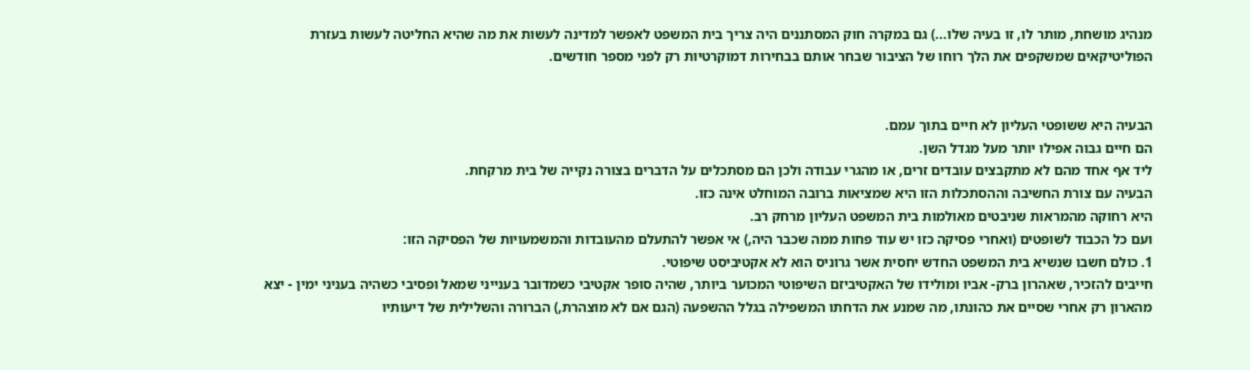מנהיג מושחת, מותר לו, זו בעיה שלו...) גם במקרה חוק המסתננים היה צריך בית המשפט לאפשר למדינה לעשות את מה שהיא החליטה לעשות בעזרת הפוליטיקאים שמשקפים את הלך רוחו של הציבור שבחר אותם בבחירות דמוקרטיות רק לפני מספר חודשים.


הבעיה היא ששופטי העליון לא חיים בתוך עמם.
הם חיים גבוה אפילו יותר מעל מגדל השן.
ליד אף אחד מהם לא מתקבצים עובדים זרים, או מהגרי עבודה ולכן הם מסתכלים על הדברים בצורה נקייה של בית מרקחת.
הבעיה עם צורת החשיבה וההסתכלות הזו היא שמציאות ברובה המוחלט אינה כזו.
היא רחוקה מהמראות שניבטים מאולמות בית המשפט העליון מרחק רב.
ועם כל הכבוד לשופטים (ואחרי פסיקה כזו יש עוד פחות ממה שכבר היה,) אי אפשר להתעלם מהעובדות והמשמעויות של הפסיקה הזו:
1. כולם חשבו שנשיא בית המשפט החדש יחסית אשר גרוניס הוא לא אקטיביסט שיפוטי.
חייבים להזכיר, שאהרון ברק- אביו ומולידו של האקטיביזם השיפוטי המכוער ביותר, שהיה סופר אקטיבי כשמדובר בענייני שמאל ופסיבי כשהיה בעניני ימין - יצא מהארון רק אחרי שסיים את כהונתו, מה שמנע את הדחתו המשפילה בגלל ההשפעה (הגם אם לא מוצהרת,) הברורה והשלילית של דיעותיו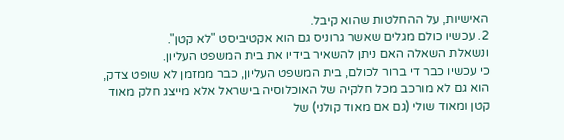האישיות, על ההחלטות שהוא קיבל.
2. עכשיו כולם מגלים שאשר גרוניס גם הוא אקטיביסט "לא קטן".
ונשאלת השאלה האם ניתן להשאיר בידיו את בית המשפט העליון.
כי עכשיו כבר די ברור לכולם, בית המשפט העליון, כבר ממזמן לא שופט צדק, הוא גם לא מורכב מכל חלקיה של האוכלוסיה בישראל אלא מייצג חלק מאוד קטן ומאוד שולי (גם אם מאוד קולני) של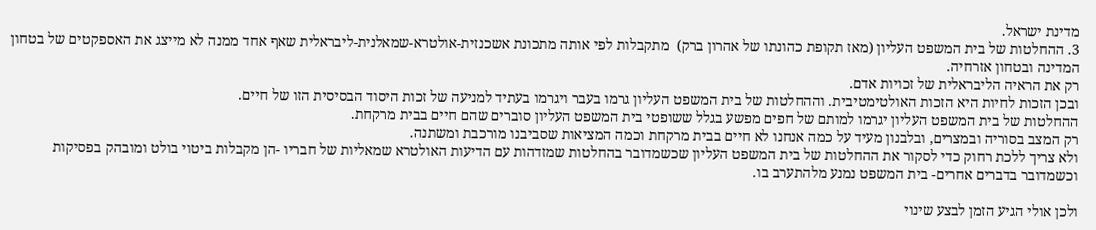מדינת ישראל.
3. ההחלטות של בית המשפט העליון (מאז תקופת כהונתו של אהרון ברק)  מתקבלות לפי אותה מתכונת אשכנזית-אולטרא-שמאלנית-ליבראלית שאף אחד ממנה לא מייצג את האספקטים של בטחון המדינה ובטחון אזרחיה.
רק את הראיה הליבראלית של זכויות אדם.
ובכן הזכות לחיות היא הזכות האולטימטיבית. וההחלטות של בית המשפט העליון גרמו בעבר ויגרמו בעתיד למניעה של זכות היסוד הבסיסית הזו של חיים.
ההחלטות של בית המשפט העליון יגרמו למותם של חפים מפשע בגלל ששופטי בית המשפט העליון סוברים שהם חיים בבית מרקחת.
רק המצב בסוריה ובמצרים, ובלבנון מעיד על כמה אנחנו לא חיים בבית מרקחת וכמה המציאות שסביבנו מורכבת ומשתנה.
ולא צריך ללכת רחוק כדי לסקור את ההחלטות של בית המשפט העליון שכשמדובר בהחלטות שמזדהות עם הדיעות האולטרא שמאליות של חבריו -הן מקבלות ביטוי בולט ומובהק בפסיקות וכשמדובר בדברים אחרים- בית המשפט נמנע מלהתערב בו.

ולכן אולי הגיע הזמן לבצע שינוי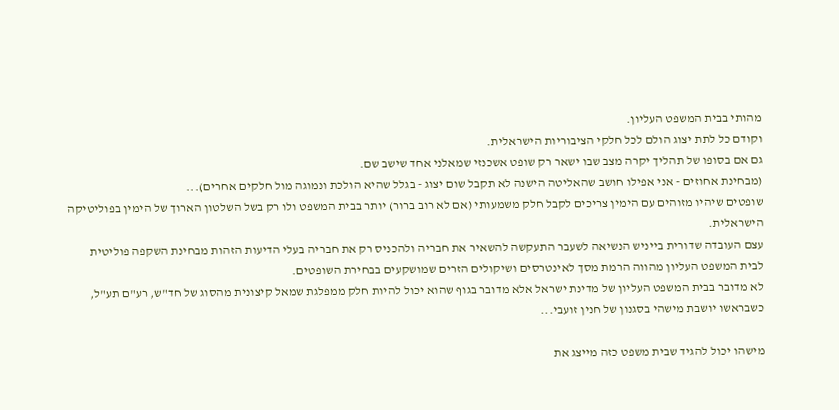מהותי בבית המשפט העליון.
וקודם כל לתת יצוג הולם לכל חלקי הציבוריות הישראלית.
גם אם בסופו של תהליך יקרה מצב שבו ישאר רק שופט אשכנזי שמאלני אחד שישב שם.
(מבחינת אחוזים - אני אפילו חושב שהאליטה הישנה לא תקבל שום יצוג - בגלל שהיא הולכת ונמוגה מול חלקים אחרים)...
שופטים שיהיו מזוהים עם הימין צריכים לקבל חלק משמעותי (אם לא רוב ברור) יותר בבית המשפט ולו רק בשל השלטון הארוך של הימין בפוליטיקה הישראלית.
עצם העובדה שדורית בייניש הנשיאה לשעבר התעקשה להשאיר את חבריה ולהכניס רק את חבריה בעלי הדיעות הזהות מבחינת השקפה פוליטית לבית המשפט העליון מהווה הרמת מסך לאינטרסים ושיקולים הזרים שמושקעים בבחירת השופטים.
לא מדובר בבית המשפט העליון של מדינת ישראל אלא מדובר בגוף שהוא יכול להיות חלק ממפלגת שמאל קיצונית מהסוג של חד"ש, רע"ם תע"ל, כשבראשו יושבת מישהי בסגנון של חנין זועבי...

מישהו יכול להגיד שבית משפט כזה מייצג את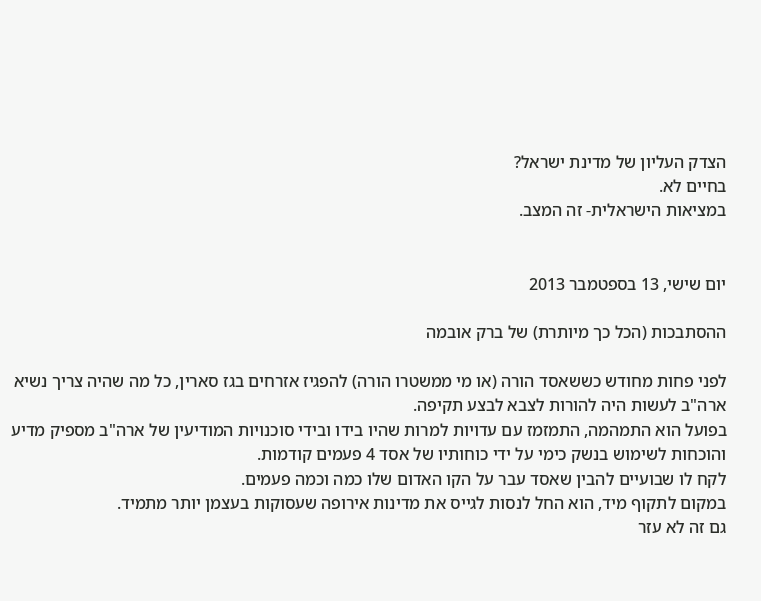הצדק העליון של מדינת ישראל?
בחיים לא.
במציאות הישראלית- זה המצב.


יום שישי, 13 בספטמבר 2013

ההסתבכות (הכל כך מיותרת) של ברק אובמה

לפני פחות מחודש כששאסד הורה (או מי ממשטרו הורה) להפגיז אזרחים בגז סארין, כל מה שהיה צריך נשיא ארה"ב לעשות היה להורות לצבא לבצע תקיפה.
בפועל הוא התמהמה, התמזמז עם עדויות למרות שהיו בידו ובידי סוכנויות המודיעין של ארה"ב מספיק מדיע והוכחות לשימוש בנשק כימי על ידי כוחותיו של אסד 4 פעמים קודמות.
לקח לו שבועיים להבין שאסד עבר על הקו האדום שלו כמה וכמה פעמים.
במקום לתקוף מיד, הוא החל לנסות לגייס את מדינות אירופה שעסוקות בעצמן יותר מתמיד.
גם זה לא עזר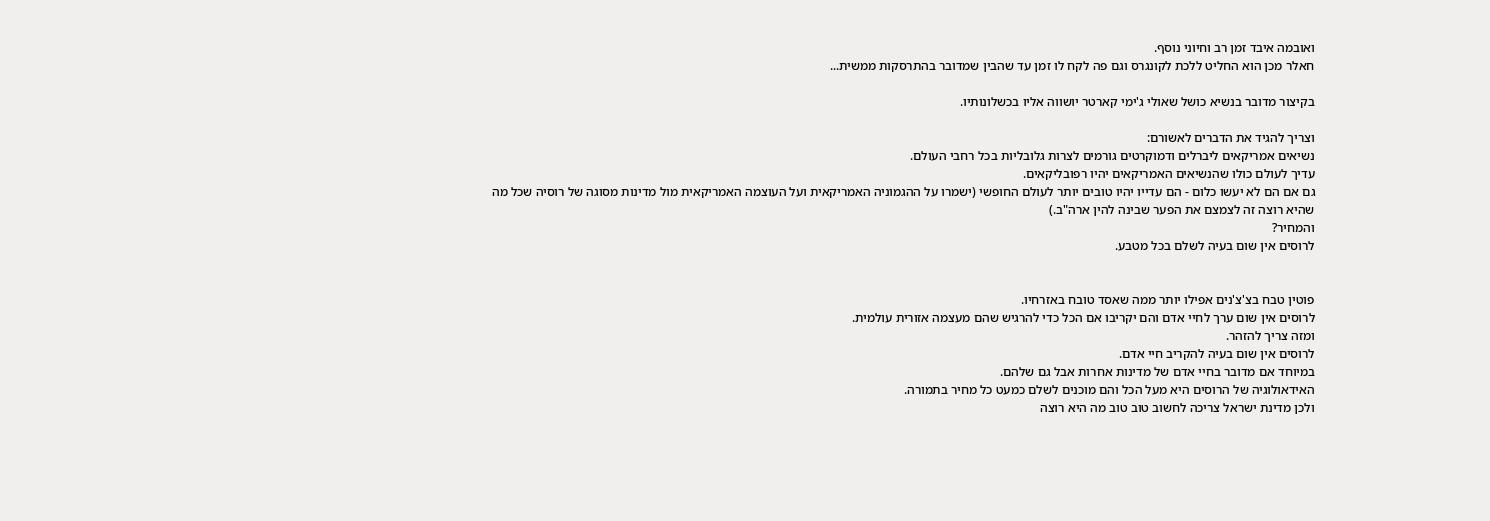ואובמה איבד זמן רב וחיוני נוסף.
חאלר מכן הוא החליט ללכת לקונגרס וגם פה לקח לו זמן עד שהבין שמדובר בהתרסקות ממשית...

בקיצור מדובר בנשיא כושל שאולי ג'ימי קארטר יושווה אליו בכשלונותיו.

וצריך להגיד את הדברים לאשורם:
נשיאים אמריקאים ליברלים ודמוקרטים גורמים לצרות גלובליות בכל רחבי העולם.
עדיך לעולם כולו שהנשיאים האמריקאים יהיו רפובליקאים.
גם אם הם לא יעשו כלום - הם עדייו יהיו טובים יותר לעולם החופשי (ישמרו על ההגמוניה האמריקאית ועל העוצמה האמריקאית מול מדינות מסוגה של רוסיה שכל מה שהיא רוצה זה לצמצם את הפער שבינה להין ארה"ב.)
והמחיר?
לרוסים אין שום בעיה לשלם בכל מטבע.


פוטין טבח בצ'צ'נים אפילו יותר ממה שאסד טובח באזרחיו.
לרוסים אין שום ערך לחיי אדם והם יקריבו אם הכל כדי להרגיש שהם מעצמה אזורית עולמית.
ומזה צריך להזהר.
לרוסים אין שום בעיה להקריב חיי אדם.
במיוחד אם מדובר בחיי אדם של מדינות אחרות אבל גם שלהם.
האידאולוגיה של הרוסים היא מעל הכל והם מוכנים לשלם כמעט כל מחיר בתמורה.
ולכן מדינת ישראל צריכה לחשוב טוב טוב מה היא רוצה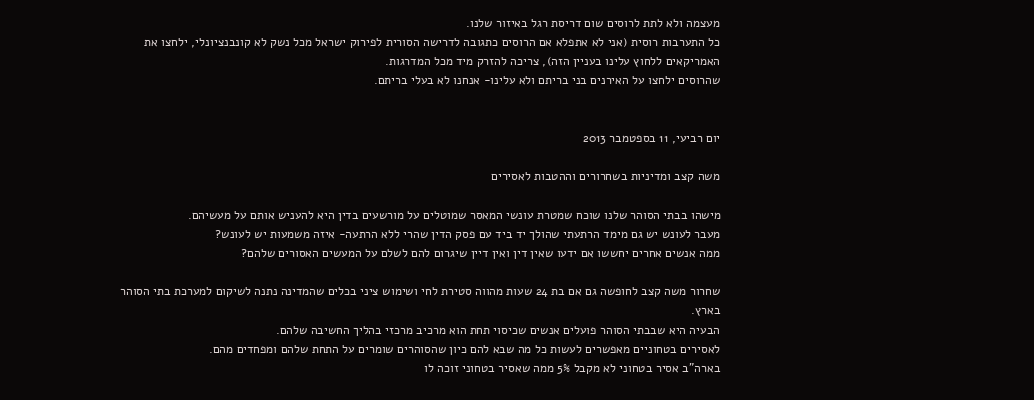מעצמה ולא לתת לרוסים שום דריסת רגל באיזור שלנו.
כל התערבות רוסית (אני לא אתפלא אם הרוסים כתגובה לדרישה הסורית לפירוק ישראל מכל נשק לא קונבנציונלי, ילחצו את האמריקאים ללחוץ עלינו בעניין הזה), צריכה להזרק מיד מכל המדרגות.
שהרוסים ילחצו על האירנים בני בריתם ולא עלינו- אנחנו לא בעלי בריתם.


יום רביעי, 11 בספטמבר 2013

משה קצב ומדיניות בשחרורים וההטבות לאסירים

מישהו בבתי הסוהר שלנו שוכח שמטרת עונשי המאסר שמוטלים על מורשעים בדין היא להעניש אותם על מעשיהם.
מעבר לעונש יש גם מימד הרתעתי שהולך יד ביד עם פסק הדין שהרי ללא הרתעה- איזה משמעות יש לעונש?
ממה אנשים אחרים יחששו אם ידעו שאין דין ואין דיין שיגרום להם לשלם על המעשים האסורים שלהם?

שחרור משה קצב לחופשה גם אם בת 24 שעות מהווה סטירת לחי ושימוש ציני בכלים שהמדינה נתנה לשיקום למערכת בתי הסוהר בארץ.
הבעיה היא שבבתי הסוהר פועלים אנשים שכיסוי תחת הוא מרכיב מרכזי בהליך החשיבה שלהם.
לאסירים בטחוניים מאפשרים לעשות כל מה שבא להם כיון שהסוהרים שומרים על התחת שלהם ומפחדים מהם.
בארה"ב אסיר בטחוני לא מקבל 5% ממה שאסיר בטחוני זוכה לו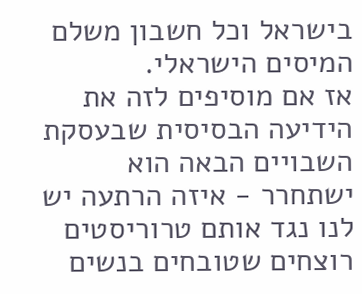בישראל וכל חשבון משלם המיסים הישראלי.
אז אם מוסיפים לזה את הידיעה הבסיסית שבעסקת השבויים הבאה הוא ישתחרר - איזה הרתעה יש לנו נגד אותם טרוריסטים רוצחים שטובחים בנשים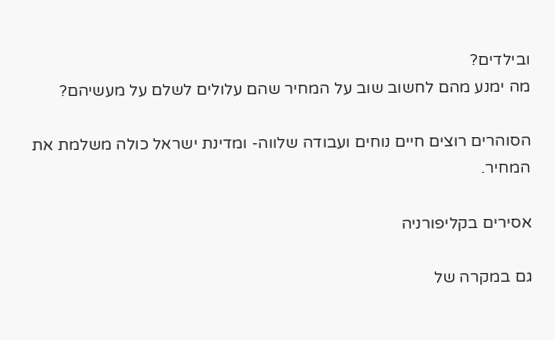ובילדים?
מה ימנע מהם לחשוב שוב על המחיר שהם עלולים לשלם על מעשיהם?

הסוהרים רוצים חיים נוחים ועבודה שלווה- ומדינת ישראל כולה משלמת את המחיר.

אסירים בקליפורניה

גם במקרה של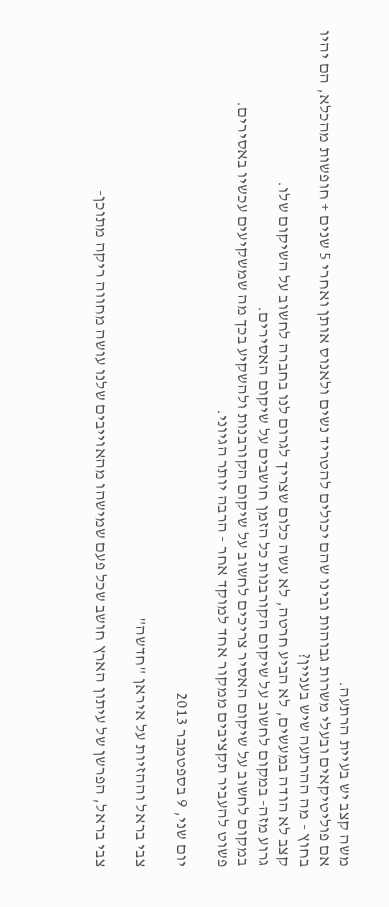משה קצב יש בעיית הרתעה.
אם פוליטיקאים ובעלי משרות גבוהות ובינו שהם יכולים להטריד נשים ולאנוס אותן ואחרי 5 שנים + חופשות מהכלא, הם יהיו בחוץ - מה ההרתעה שיש בעניין?
קצב לא הודה במעשים, לא הביע חרטה, לא עשה כלום שצריך לגרום לנו בחברה לחשוב על השיקום שלו.
גרוע מזה- במקום לחשוב על שיקום הקורבנות כל הזמן חושבים על שיקום האסירים.
במקום לחשוב על שיקום האסיר צריכים לחשוב על שיקום הקורבנות ולהשקיע בכך מה שמשקיעים עכשיו באסירים.
פשוט להעביר תקציבים ממקור אחד למוקד אחר - הרבה יותר הגיוני.

יום שני, 9 בספטמבר 2013

צבי בראל וההזיות על איראן "חדשה"

צבי בראל, הפרשן של עיתון הארץ חושב שכל פעם שמישהו מהאוייבים שלנו עושה מחווה ריקה מתוכן-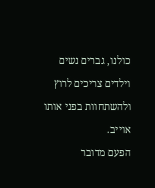כולנו, גברים נשים וילדים צריכים לרוץ ולהשתחוות בפני אותו אוייב.
הפעם מדובר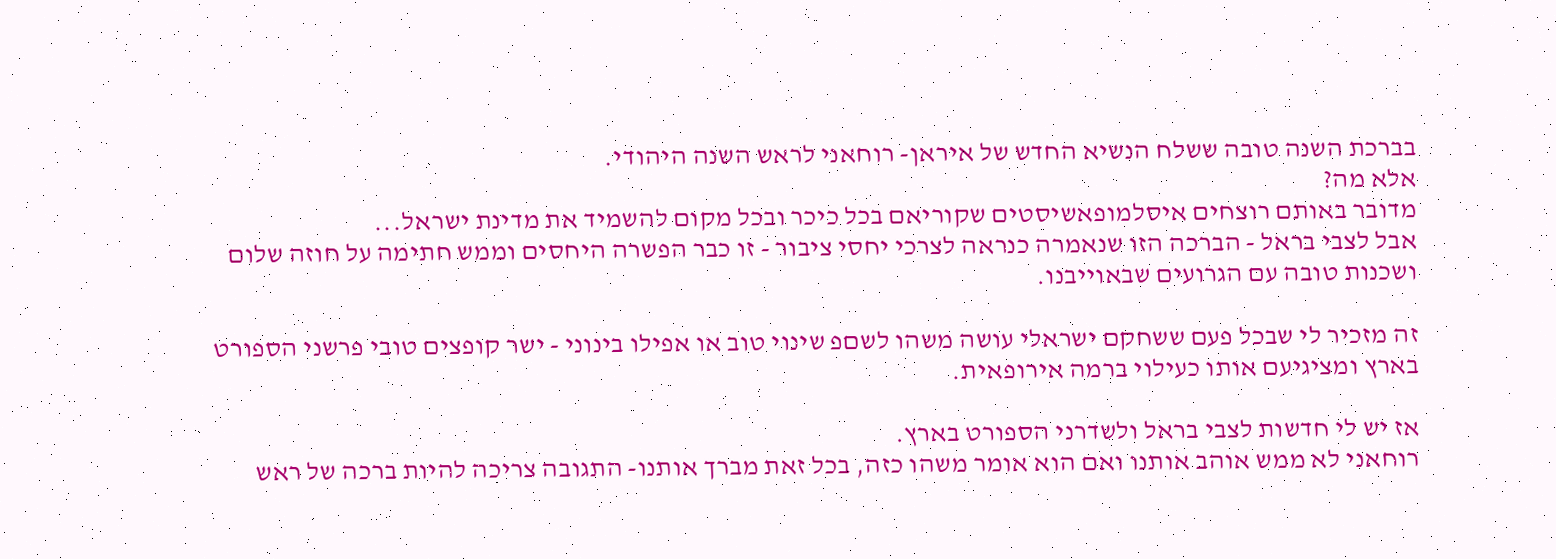בברכת השנה טובה ששלח הנשיא החדש של איראן- רוחאני לראש השנה היהודי.
אלא מה?
מדובר באותם רוצחים איסלמופאשיסטים שקוריאם בכל כיכר ובכל מקום להשמיד את מדינת ישראל...
אבל לצבי בראל - הברכה הזו שנאמרה כנראה לצרכי יחסי ציבור - זו כבר הפשרה היחסים וממש חתימה על חוזה שלום ושכנות טובה עם הגרועים שבאוייבנו.

זה מזכיר לי שבכל פעם ששחקם ישראלי עושה משהו לשםפ שינוי טוב או אפילו בינוני - ישר קופצים טובי פרשני הספורט בארץ ומציגיעם אותו כעילוי ברמה אירופאית.

אז יש לי חדשות לצבי בראל ולשדרני הספורט בארץ.
רוחאני לא ממש אוהב אותנו ואם הוא אומר משהו כזה, בכל זאת מברך אותנו- התגובה צריכה להיות ברכה של ראש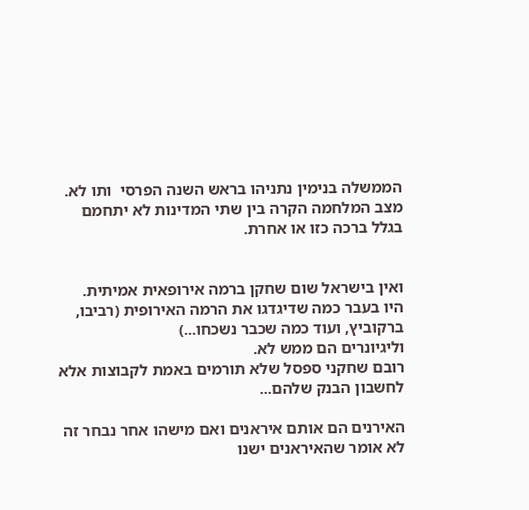הממשלה בנימין נתניהו בראש השנה הפרסי  ותו לא.
מצב המלחמה הקרה בין שתי המדינות לא יתחמם בגלל ברכה כזו או אחרת.


ואין בישראל שום שחקן ברמה אירופאית אמיתית.
היו בעבר כמה שדיגדגו את הרמה האירופית (רביבו, ברקוביץ, ועוד כמה שכבר נשכחו...)
וליגיונרים הם ממש לא.
רובם שחקני ספסל שלא תורמים באמת לקבוצות אלא לחשבון הבנק שלהם...

האירנים הם אותם איראנים ואם מישהו אחר נבחר זה לא אומר שהאיראנים ישנו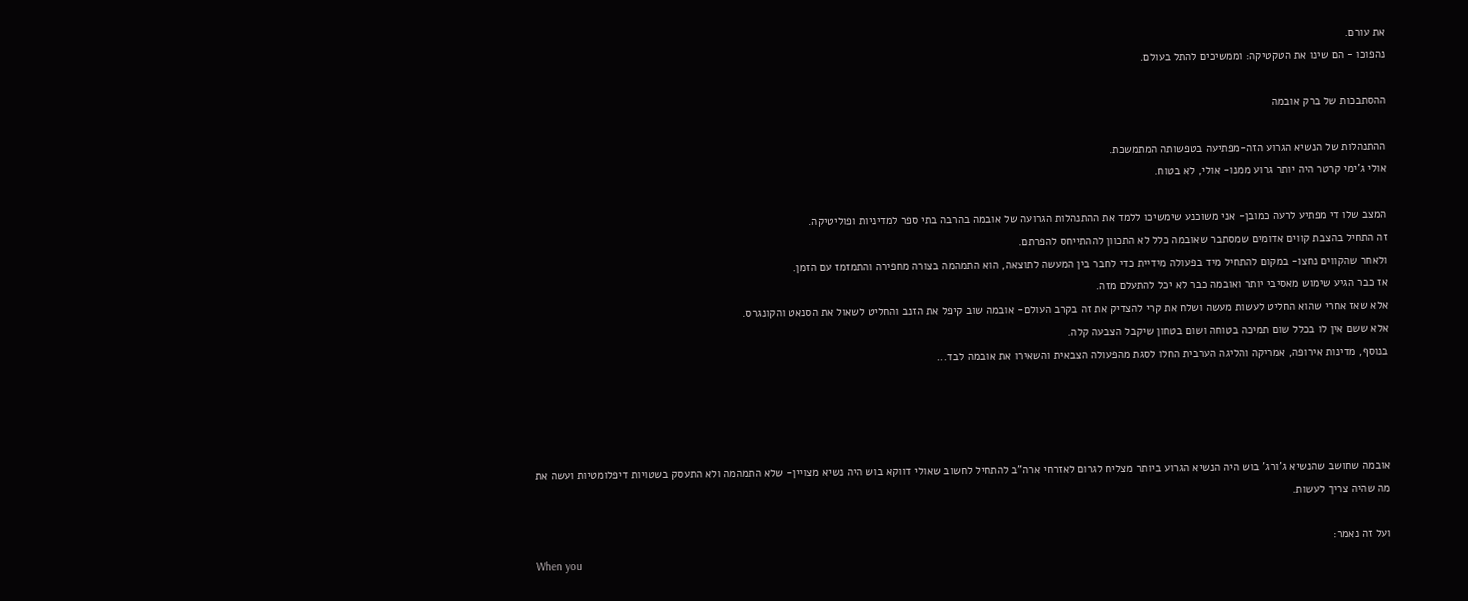את עורם.
נהפוכו - הם שינו את הטקטיקה: וממשיכים להתל בעולם.

ההסתבכות של ברק אובמה

ההתנהלות של הנשיא הגרוע הזה-מפתיעה בטפשותה המתמשכת.
אולי ג'ימי קרטר היה יותר גרוע ממנו- אולי, לא בטוח.

המצב שלו די מפתיע לרעה כמובן- אני משוכנע שימשיכו ללמד את ההתנהלות הגרועה של אובמה בהרבה בתי ספר למדיניות ופוליטיקה.
זה התחיל בהצבת קווים אדומים שמסתבר שאובמה כלל לא התכוון לההתייחס להפרתם.
ולאחר שהקווים נחצו- במקום להתחיל מיד בפעולה מידיית כדי לחבר בין המעשה לתוצאה, הוא התמהמה בצורה מחפירה והתמזמז עם הזמן.
אז כבר הגיע שימוש מאסיבי יותר ואובמה כבר לא יכל להתעלם מזה.
אלא שאז אחרי שהוא החליט לעשות מעשה ושלח את קרי להצדיק את זה בקרב העולם- אובמה שוב קיפל את הזנב והחליט לשאול את הסנאט והקונגרס.
אלא ששם אין לו בכלל שום תמיכה בטוחה ושום בטחון שיקבל הצבעה קלה.
בנוסף, מדינות אירופה, אמריקה והליגה הערבית החלו לסגת מהפעולה הצבאית והשאירו את אובמה לבד...




אובמה שחושב שהנשיא ג'ורג' בוש היה הנשיא הגרוע ביותר מצליח לגרום לאזרחי ארה"ב להתחיל לחשוב שאולי דווקא בוש היה נשיא מצויין- שלא התמהמה ולא התעסק בשטויות דיפלומטיות ועשה את מה שהיה צריך לעשות.

ועל זה נאמר:
When you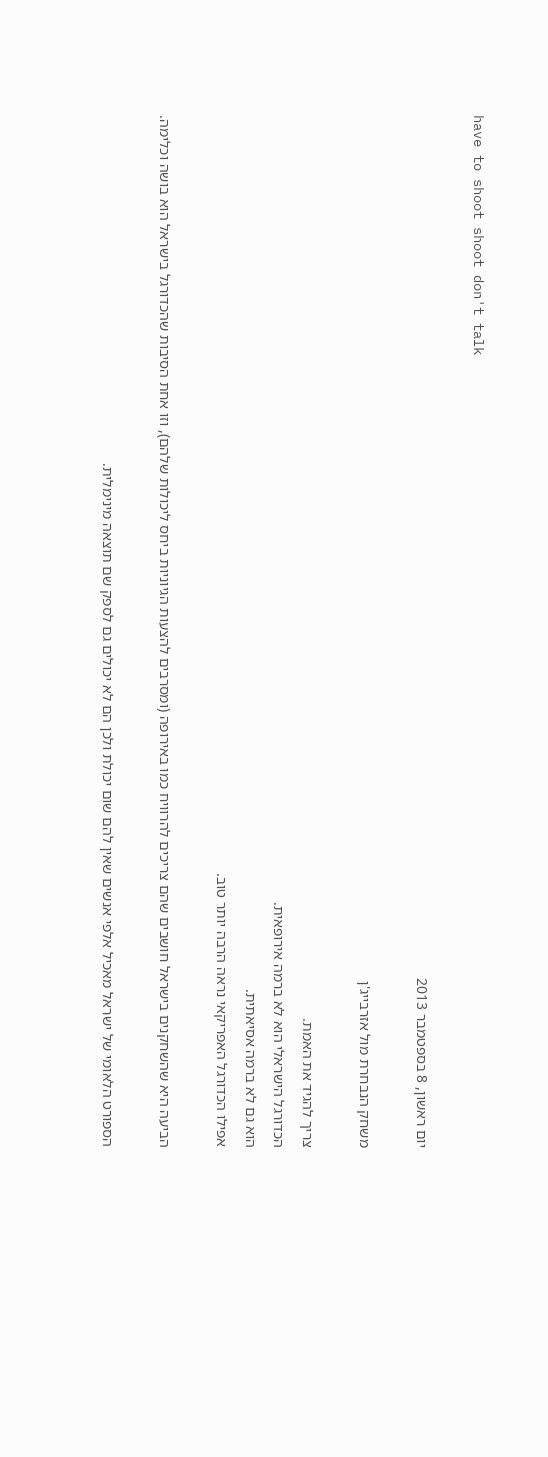have to shoot shoot don't talk

יום ראשון, 8 בספטמבר 2013

משחק הנבחרת מול אזרבייג'ן

צריך להגיד את האמת.
הכדורגל הישראלי הוא לא ברמה אירופאית.
הוא גם לא ברמה אסיאתית.
אפילו הכדורגל האפריקאי נראה הרבה יותר טוב.

הביעה היא שהשחקנים בישראל חושבים שהם צריכים להרוויח כמו באירופה (ומסרבים להצעות הגיוניות ביחס ליכולות שלהם), וזו אחת הסיבות שהכדורגל בישראל הוא בושה וכלימה.

הספורט הלאומי של ישראל מאכיל אלפי אנשים שאין להם שום יכולת ולכן הם לא יכולים גם לספק שם תוצאה מינימלית.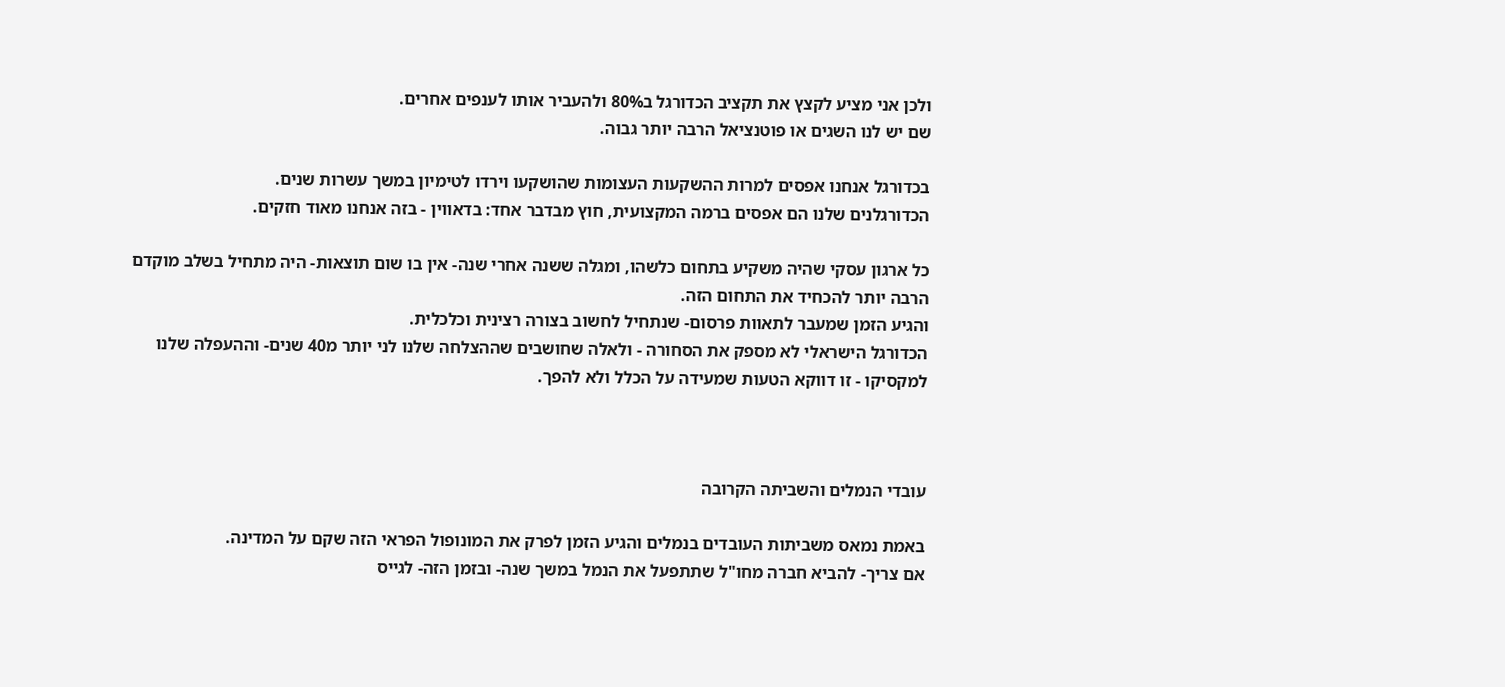ולכן אני מציע לקצץ את תקציב הכדורגל ב80% ולהעביר אותו לענפים אחרים.
שם יש לנו השגים או פוטנציאל הרבה יותר גבוה.

בכדורגל אנחנו אפסים למרות ההשקעות העצומות שהושקעו וירדו לטימיון במשך עשרות שנים.
הכדורגלנים שלנו הם אפסים ברמה המקצועית, חוץ מבדבר אחד: בדאווין - בזה אנחנו מאוד חזקים.

כל ארגון עסקי שהיה משקיע בתחום כלשהו, ומגלה ששנה אחרי שנה- אין בו שום תוצאות- היה מתחיל בשלב מוקדם הרבה יותר להכחיד את התחום הזה.
והגיע הזמן שמעבר לתאוות פרסום- שנתחיל לחשוב בצורה רצינית וכלכלית.
הכדורגל הישראלי לא מספק את הסחורה - ולאלה שחושבים שההצלחה שלנו לני יותר מ40 שנים- וההעפלה שלנו למקסיקו - זו דווקא הטעות שמעידה על הכלל ולא להפך.



עובדי הנמלים והשביתה הקרובה

באמת נמאס משביתות העובדים בנמלים והגיע הזמן לפרק את המונופול הפראי הזה שקם על המדינה.
אם צריך- להביא חברה מחו"ל שתתפעל את הנמל במשך שנה- ובזמן הזה- לגייס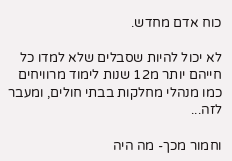כוח אדם מחדש.

לא יכול להיות שסבלים שלא למדו כל חייהם יותר מ12 שנות לימוד מרוויחים כמו מנהלי מחלקות בבתי חולים, ומעבר לזה...

וחמור מכך- מה היה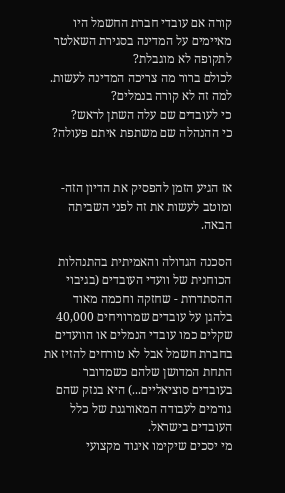קורה אם עובדי חברת החשמל היו מאיימים על המדינה בסגירת השאלטר לתקופה לא מוגבלת?
לכולם ברור מה צריכה המדינה לעשות.
למה זה לא קורה בנמלים?
כי לעובדים שם עלה השתן לראש?
כי ההנהלה שם משתפת איתם פעולה?


אז הגיע הזמן להפסיק את הדיון הזה- ומוטב לעשות את זה לפני השביתה הבאה.

הסכנה הגדולה והאמיתית בהתנהלות הכוחנית של וועדי העובדים (בגיבוי ההסתדרות - שחזקה וחכמה מאוד בלהגן על עובדים שמרוויחים 40,000 שקלים כמו עובדי הנמלים או הוועדים בחברת חשמל אבל לא טורחים להזיז את התחת המדושן שלהם כשמדובר בעובדים סוציאליים...) היא בנזק שהם גורמים לעבודה המאורגנת של כלל העובדים בישראל.
מי יסכים שיקימו איגוד מקצועי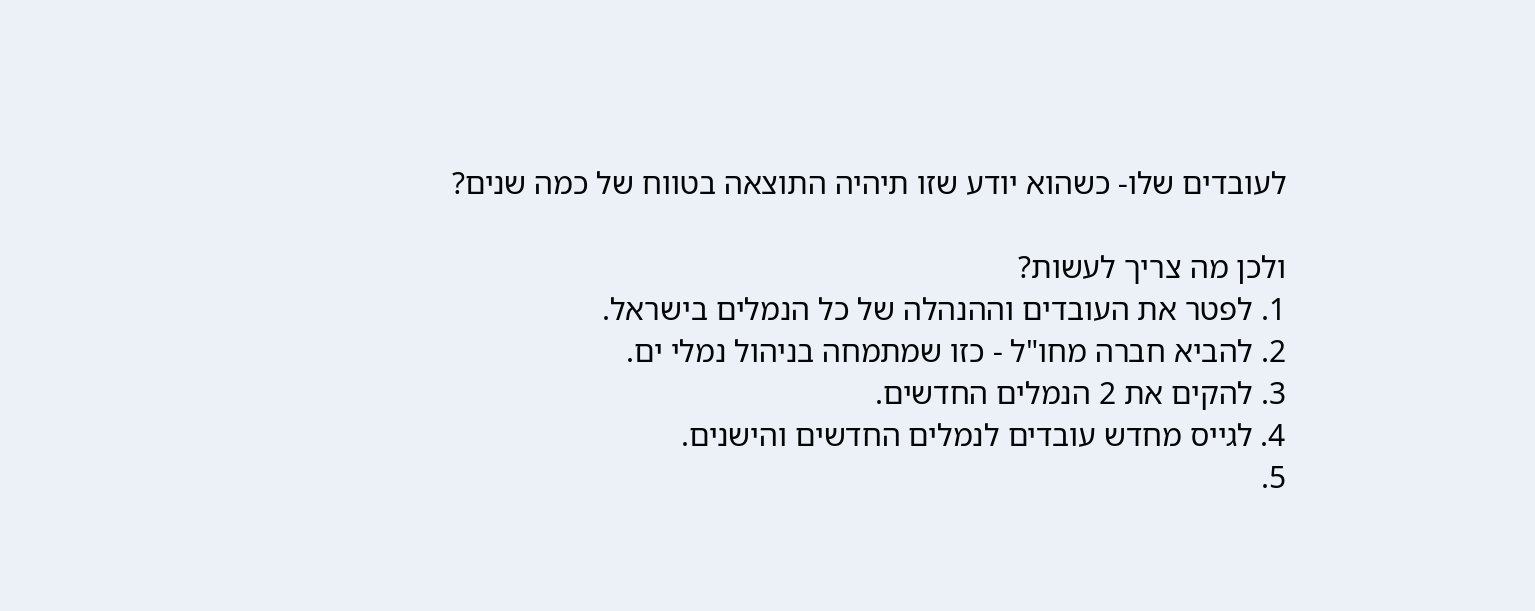לעובדים שלו- כשהוא יודע שזו תיהיה התוצאה בטווח של כמה שנים?

ולכן מה צריך לעשות?
1. לפטר את העובדים וההנהלה של כל הנמלים בישראל.
2. להביא חברה מחו"ל - כזו שמתמחה בניהול נמלי ים.
3. להקים את 2 הנמלים החדשים.
4. לגייס מחדש עובדים לנמלים החדשים והישנים.
5.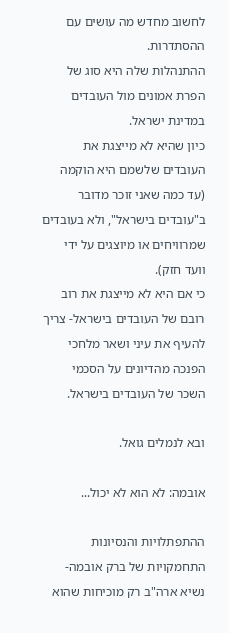לחשוב מחדש מה עושים עם ההסתדרות.
ההתנהלות שלה היא סוג של הפרת אמונים מול העובדים במדינת ישראל.
כיון שהיא לא מייצגת את העובדים שלשמם היא הוקמה (עד כמה שאני זוכר מדובר ב"עובדים בישראל", ולא בעובדים שמרוויחים או מיוצגים על ידי וועד חזק).
כי אם היא לא מייצגת את רוב רובם של העובדים בישראל- צריך להעיף את עיני ושאר מלחכי הפנכה מהדיונים על הסכמי השכר של העובדים בישראל.

ובא לנמלים גואל.

אובמה: לא הוא לא יכול...

ההתפתלויות והנסיונות התחמקויות של ברק אובמה- נשיא ארה"ב רק מוכיחות שהוא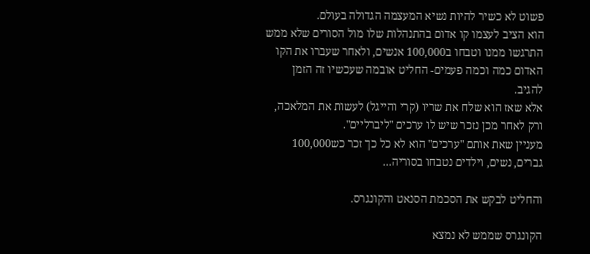פשוט לא כשיר להיות נשיא המעצמה הגדולה בעולם.
הוא הציב לעצמו קו אדום בהתנהלות שלו מול הסורים שלא ממש התרגשו ממנו וטבחו ב100,000 אנשים, ולאחר שעברו את הקו האדום כמה וכמה פעמים- החליט אובמה שעכשיו זה הזמן להגיב.
אלא שאז הוא שלח את שריו (קרי והייגל) לעשות את המלאכה, ורק לאחר מכן נזכר שיש לו ערכים "ליברליים".
מעניין שאת אותם "ערכים" הוא לא כל כך זכר כש100,000 גברים, נשים, וילדים נטבחו בסוריה...

והחליט לבקש את הסכמת הסנאט והקונגרס.

הקונגרס שממש לא נמצא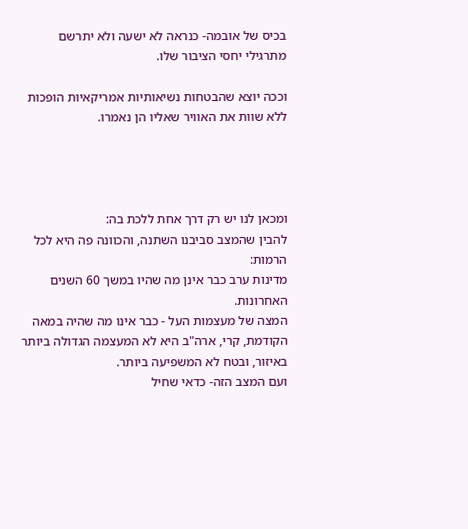בכיס של אובמה- כנראה לא ישעה ולא יתרשם מתרגילי יחסי הציבור שלו.

וככה יוצא שהבטחות נשיאותיות אמריקאיות הופכות ללא שוות את האוויר שאליו הן נאמרו.




ומכאן לנו יש רק דרך אחת ללכת בה:
להבין שהמצב סביבנו השתנה, והכוונה פה היא לכל הרמות:
מדינות ערב כבר אינן מה שהיו במשך 60 השנים האחרונות.
המצה של מעצמות העל - כבר אינו מה שהיה במאה הקודמת, קרי, ארה"ב היא לא המעצמה הגדולה ביותר באיזור, ובטח לא המשפיעה ביותר.
ועם המצב הזה- כדאי שחיל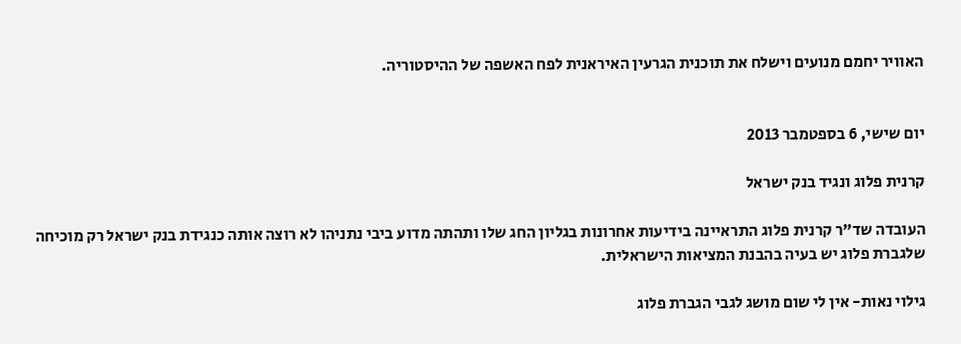האוויר יחמם מנועים וישלח את תוכנית הגרעין האיראנית לפח האשפה של ההיסטוריה.


יום שישי, 6 בספטמבר 2013

קרנית פלוג ונגיד בנק ישראל

העובדה שד"ר קרנית פלוג התראיינה בידיעות אחרונות בגליון החג שלו ותהתה מדוע ביבי נתניהו לא רוצה אותה כנגידת בנק ישראל רק מוכיחה שלגברת פלוג יש בעיה בהבנת המציאות הישראלית.

גילוי נאות- אין לי שום מושג לגבי הגברת פלוג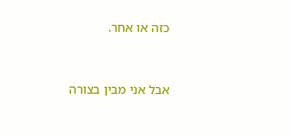כזה או אחר.



אבל אני מבין בצורה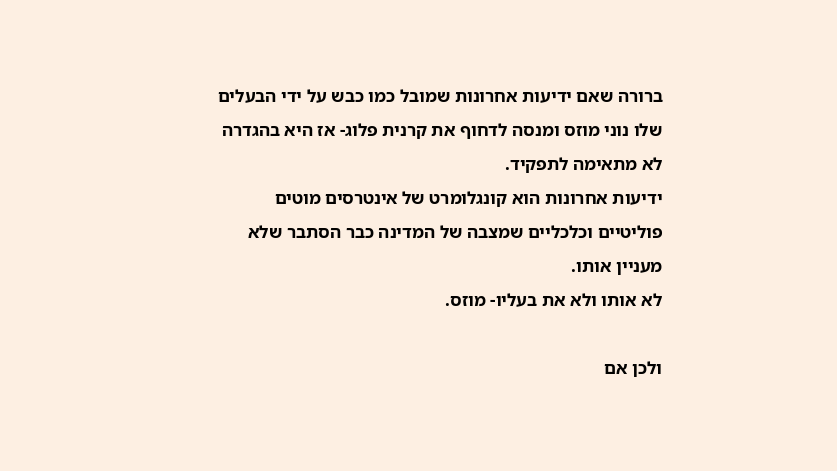ברורה שאם ידיעות אחרונות שמובל כמו כבש על ידי הבעלים שלו נוני מוזס ומנסה לדחוף את קרנית פלוג- אז היא בהגדרה לא מתאימה לתפקיד.
ידיעות אחרונות הוא קונגלומרט של אינטרסים מוטים פוליטיים וכלכליים שמצבה של המדינה כבר הסתבר שלא מעניין אותו.
לא אותו ולא את בעליו- מוזס.

ולכן אם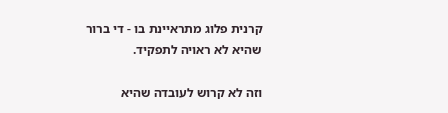קרנית פלוג מתראיינת בו - די ברור שהיא לא ראויה לתפקיד.

וזה לא קרוש לעובדה שהיא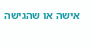אישה או שהגישה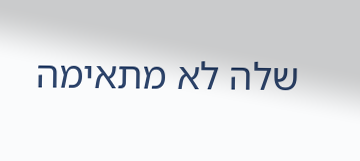שלה לא מתאימה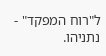ל"רוח המפקד" - נתניהו.